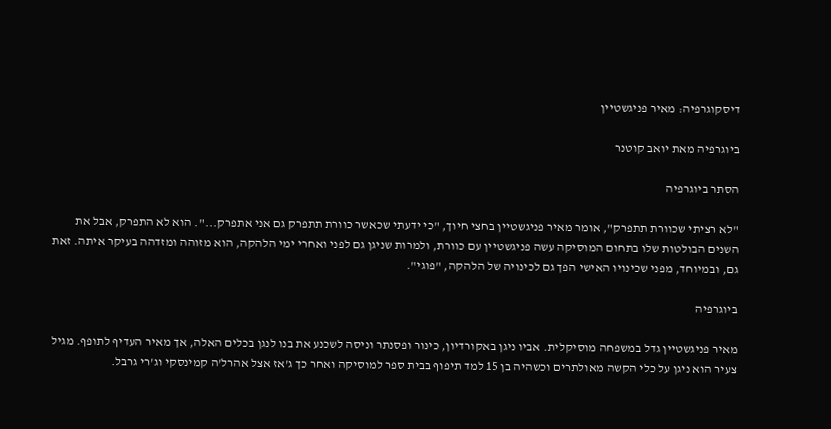דיסקוגרפיה: מאיר פניגשטיין

ביוגרפיה מאת יואב קוטנר

הסתר ביוגרפיה

"לא רציתי שכוורת תתפרק", אומר מאיר פניגשטיין בחצי חיוך, "כי ידעתי שכאשר כוורת תתפרק גם אני אתפרק...". הוא לא התפרק, אבל את השנים הבולטות שלו בתחום המוסיקה עשה פניגשטיין עם כוורת, ולמרות שניגן גם לפני ואחרי ימי הלהקה, הוא מזוהה ומזדהה בעיקר איתה. זאת גם, ובמיוחד, מפני שכינויו האישי הפך גם לכינויה של הלהקה, "פוגי".

ביוגרפיה

מאיר פניגשטיין גדל במשפחה מוסיקלית. אביו ניגן באקורדיון, כינור ופסנתר וניסה לשכנע את בנו לנגן בכלים האלה, אך מאיר העדיף לתופף. מגיל צעיר הוא ניגן על כלי הקשה מאולתרים וכשהיה בן 15 למד תיפוף בבית ספר למוסיקה ואחר כך ג'אז אצל אהרל'ה קמינסקי וג'רי גרבל.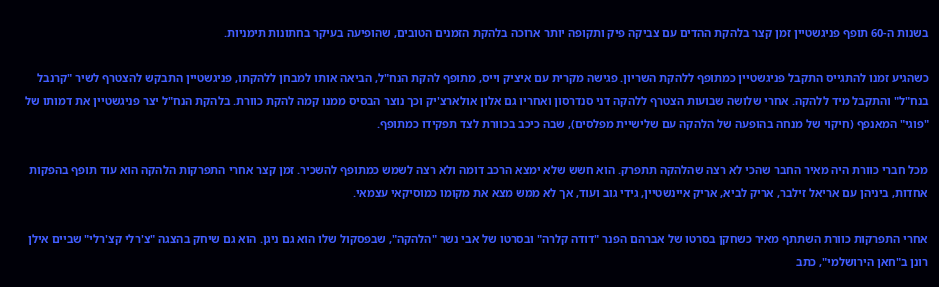בשנות ה-60 תופף פניגשטיין זמן קצר בלהקת ההדים עם צביקה פיק ותקופה יותר ארוכה בלהקת הזמנים הטובים, שהופיעה בעיקר בחתונות תימניות.

כשהגיע זמנו להתגייס התקבל פניגשטיין כמתופף ללהקת השריון. פגישה מקרית עם איציק וייס, מתופף להקת הנח"ל, הביאה אותו למבחן ללהקתו, פניגשטיין התבקש להצטרף לשיר "קרנבל בנח"ל" והתקבל מיד ללהקה. אחרי שלושה שבועות הצטרף ללהקה דני סנדרסון ואחריו גם אלון אולארצ'יק וכך נוצר הבסיס ממנו קמה להקת כוורת. בלהקת הנח"ל יצר פניגשטיין את דמותו של "פוגי" המאנפף (חיקוי של מנחה בהופעה של הלהקה עם שלישיית מפלסים), שבה כיכב בכוורת לצד תפקידו כמתופף.

מכל חברי כוורת היה מאיר החבר שהכי לא רצה שהלהקה תתפרק. הוא חשש שלא ימצא הרכב דומה ולא רצה לשמש כמתופף להשכיר. זמן קצר אחרי התפרקות הלהקה הוא עוד תופף בהפקות אחדות, ביניהן עם אריאל זילבר, אריק לביא, אריק איינשטיין, גידי גוב ועוד, אך לא ממש מצא את מקומו כמוסיקאי עצמאי.

אחרי התפרקות כוורת השתתף מאיר כשחקן בסרטו של אברהם הפנר "דודה קלרה" ובסרטו של אבי נשר "הלהקה", שבפסקול שלו הוא גם ניגן. הוא גם שיחק בהצגה "צ'רלי קצ'רלי" שביים אילן רונן ב"חאן הירושלמי", כתב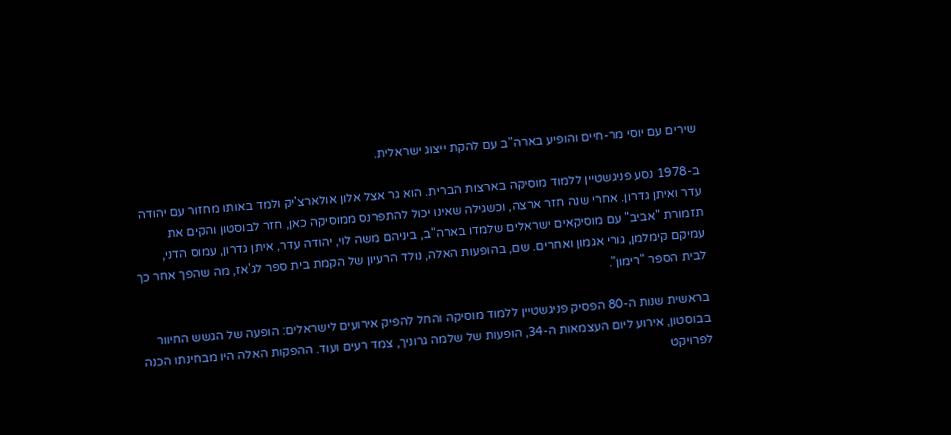שירים עם יוסי מר-חיים והופיע בארה"ב עם להקת ייצוג ישראלית.

ב-1978 נסע פניגשטיין ללמוד מוסיקה בארצות הברית. הוא גר אצל אלון אולארצ'יק ולמד באותו מחזור עם יהודה עדר ואיתן גדרון. אחרי שנה חזר ארצה, וכשגילה שאינו יכול להתפרנס ממוסיקה כאן, חזר לבוסטון והקים את תזמורת "אביב" עם מוסיקאים ישראלים שלמדו בארה"ב, ביניהם משה לוי, יהודה עדר, איתן גדרון, עמוס הדני, עמיקם קימלמן, גורי אגמון ואחרים. שם, בהופעות האלה, נולד הרעיון של הקמת בית ספר לג'אז, מה שהפך אחר כך לבית הספר "רימון".

בראשית שנות ה-80 הפסיק פניגשטיין ללמוד מוסיקה והחל להפיק אירועים לישראלים: הופעה של הגשש החיוור בבוסטון, אירוע ליום העצמאות ה-34, הופעות של שלמה גרוניך, צמד רעים ועוד. ההפקות האלה היו מבחינתו הכנה לפרויקט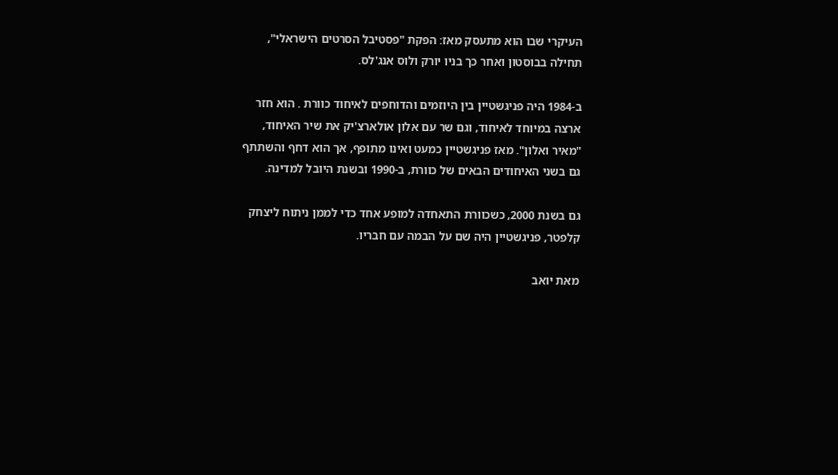העיקרי שבו הוא מתעסק מאז: הפקת "פסטיבל הסרטים הישראלי", תחילה בבוסטון ואחר כך בניו יורק ולוס אנג'לס.

ב-1984 היה פניגשטיין בין היוזמים והדוחפים לאיחוד כוורת . הוא חזר ארצה במיוחד לאיחוד, וגם שר עם אלון אולארצ'יק את שיר האיחוד, "מאיר ואלון". מאז פניגשטיין כמעט ואינו מתופף, אך הוא דחף והשתתף גם בשני האיחודים הבאים של כוורת, ב-1990 ובשנת היובל למדינה.

גם בשנת 2000, כשכוורת התאחדה למופע אחד כדי לממן ניתוח ליצחק קלפטר, פניגשטיין היה שם על הבמה עם חבריו.

מאת יואב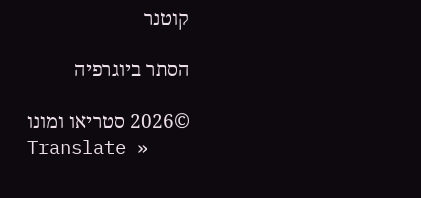קוטנר

הסתר ביוגרפיה

©2026 סטריאו ומונו
Translate »